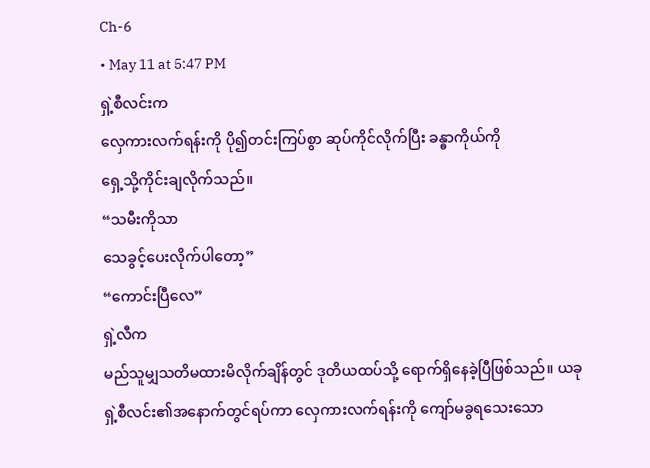Ch-6
• May 11 at 5:47 PM
ရှဲ့စီလင်းက
လှေကားလက်ရန်းကို ပို၍တင်းကြပ်စွာ ဆုပ်ကိုင်လိုက်ပြီး ခန္ဓာကိုယ်ကို
ရှေ့သို့ကိုင်းချလိုက်သည်။
“သမီးကိုသာ
သေခွင့်ပေးလိုက်ပါတော့”
“ကောင်းပြီလေ”
ရှဲ့လီက
မည်သူမျှသတိမထားမိလိုက်ချိန်တွင် ဒုတိယထပ်သို့ ရောက်ရှိနေခဲ့ပြီဖြစ်သည်။ ယခု
ရှဲ့စီလင်း၏အနောက်တွင်ရပ်ကာ လှေကားလက်ရန်းကို ကျော်မခွရသေးသော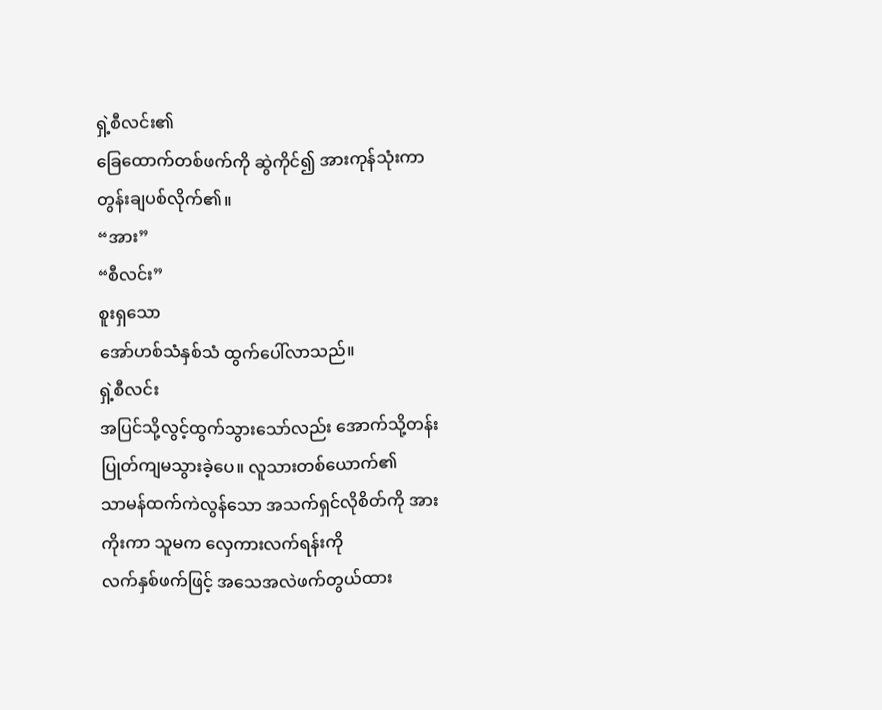ရှဲ့စီလင်း၏
ခြေထောက်တစ်ဖက်ကို ဆွဲကိုင်၍ အားကုန်သုံးကာ တွန်းချပစ်လိုက်၏။
“အား”
“စီလင်း”
စူးရှသော
အော်ဟစ်သံနှစ်သံ ထွက်ပေါ်လာသည်။
ရှဲ့စီလင်း
အပြင်သို့လွင့်ထွက်သွားသော်လည်း အောက်သို့တန်းပြုတ်ကျမသွားခဲ့ပေ။ လူသားတစ်ယောက်၏
သာမန်ထက်ကဲလွန်သော အသက်ရှင်လိုစိတ်ကို အားကိုးကာ သူမက လှေကားလက်ရန်းကို
လက်နှစ်ဖက်ဖြင့် အသေအလဲဖက်တွယ်ထား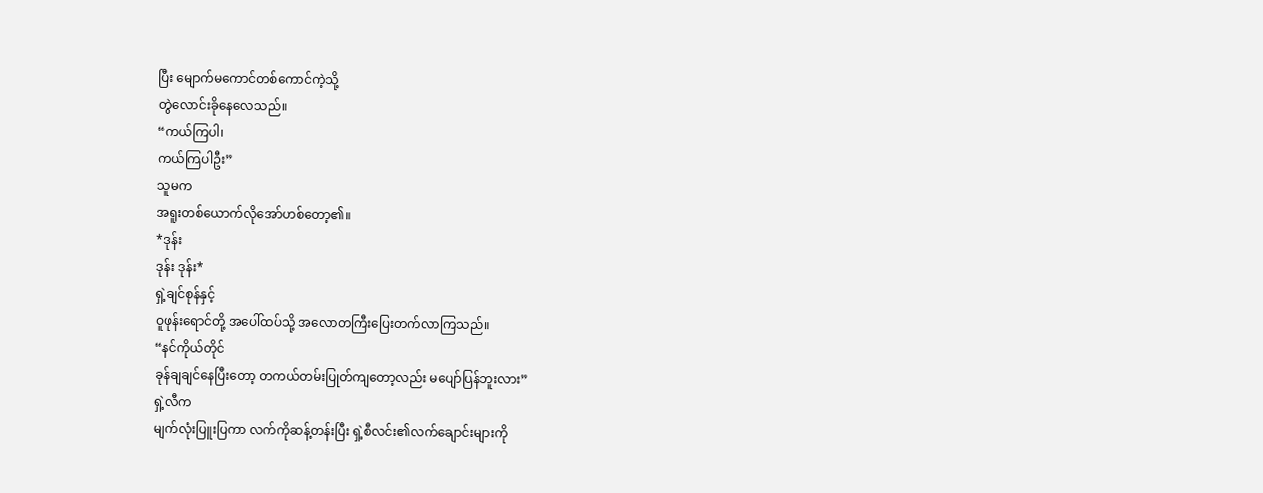ပြီး မျောက်မကောင်တစ်ကောင်ကဲ့သို့
တွဲလောင်းခိုနေလေသည်။
“ကယ်ကြပါ၊
ကယ်ကြပါဦး”
သူမက
အရူးတစ်ယောက်လိုအော်ဟစ်တော့၏။
*ဒုန်း
ဒုန်း ဒုန်း*
ရှဲ့ချင်စုန်နှင့်
ဝူဖုန်းရောင်တို့ အပေါ်ထပ်သို့ အလောတကြီးပြေးတက်လာကြသည်။
“နင်ကိုယ်တိုင်
ခုန်ချချင်နေပြီးတော့ တကယ်တမ်းပြုတ်ကျတော့လည်း မပျော်ပြန်ဘူးလား”
ရှဲ့လီက
မျက်လုံးပြူးပြကာ လက်ကိုဆန့်တန်းပြီး ရှဲ့စီလင်း၏လက်ချောင်းများကို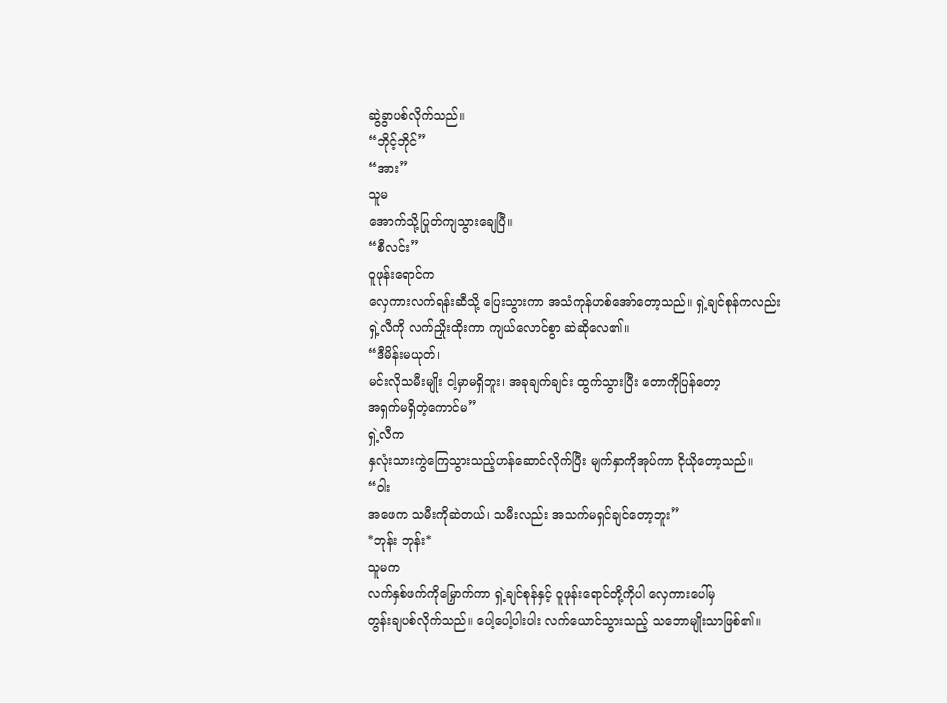ဆွဲခွာပစ်လိုက်သည်။
“ဘိုင့်ဘိုင်”
“အား”
သူမ
အောက်သို့ပြုတ်ကျသွားချေပြီ။
“စီလင်း”
ဝူဖုန်းရောင်က
လှေကားလက်ရန်းဆီသို့ ပြေးသွားကာ အသံကုန်ဟစ်အော်တော့သည်။ ရှဲ့ချင်စုန်ကလည်း
ရှဲ့လီကို လက်ညှိုးထိုးကာ ကျယ်လောင်စွာ ဆဲဆိုလေ၏။
“ဒီမိန်းမယုတ်၊
မင်းလိုသမီးမျိုး ငါ့မှာမရှိဘူး၊ အခုချက်ချင်း ထွက်သွားပြီး တောကိုပြန်တော့
အရှက်မရှိတဲ့ကောင်မ”
ရှဲ့လီက
နှလုံးသားကွဲကြေသွားသည့်ဟန်ဆောင်လိုက်ပြီး မျက်နှာကိုအုပ်ကာ ငိုယိုတော့သည်။
“ဝါး
အဖေက သမီးကိုဆဲတယ်၊ သမီးလည်း အသက်မရှင်ချင်တော့ဘူး”
*ဘုန်း ဘုန်း*
သူမက
လက်နှစ်ဖက်ကိုမြှောက်ကာ ရှဲ့ချင်စုန်နှင့် ဝူဖုန်းရောင်တို့ကိုပါ လှေကားပေါ်မှ
တွန်းချပစ်လိုက်သည်။ ပေါ့ပေါ့ပါးပါး လက်ယောင်သွားသည့် သဘောမျိုးသာဖြစ်၏။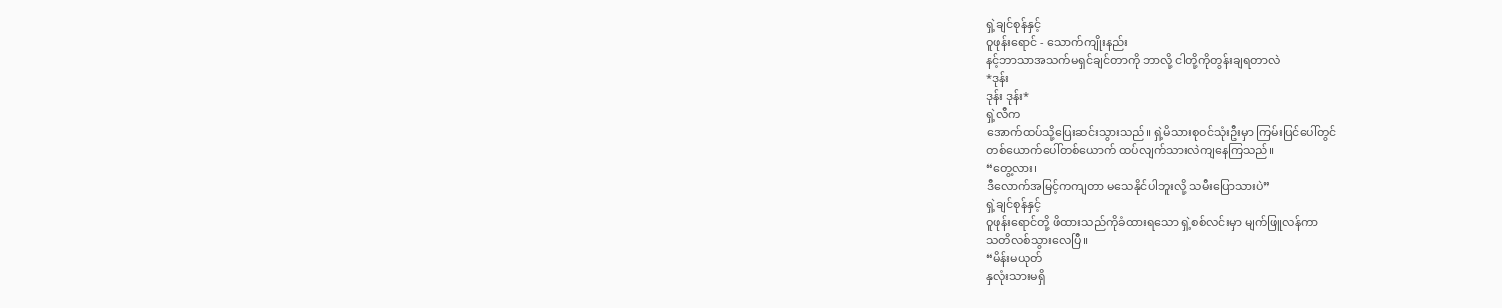ရှဲ့ချင်စုန်နှင့်
ဝူဖုန်းရောင် - သောက်ကျိုးနည်း
နင့်ဘာသာအသက်မရှင်ချင်တာကို ဘာလို့ ငါတို့ကိုတွန်းချရတာလဲ
*ဒုန်း
ဒုန်း ဒုန်း*
ရှဲ့လီက
အောက်ထပ်သို့ပြေးဆင်းသွားသည်။ ရှဲ့မိသားစုဝင်သုံးဦးမှာ ကြမ်းပြင်ပေါ်တွင်
တစ်ယောက်ပေါ်တစ်ယောက် ထပ်လျက်သားလဲကျနေကြသည်။
“တွေ့လား၊
ဒီလောက်အမြင့်ကကျတာ မသေနိုင်ပါဘူးလို့ သမီးပြောသားပဲ”
ရှဲ့ချင်စုန်နှင့်
ဝူဖုန်းရောင်တို့ ဖိထားသည်ကိုခံထားရသော ရှဲ့စစ်လင်းမှာ မျက်ဖြူလန်ကာ
သတိလစ်သွားလေပြီ။
“မိန်းမယုတ်
နှလုံးသားမရှိ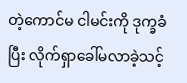တဲ့ကောင်မ ငါမင်းကို ဒုက္ခခံပြီး လိုက်ရှာခေါ်မလာခဲ့သင့်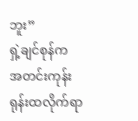ဘူး”
ရှဲ့ချင်စုန်က
အတင်းကုန်းရုန်းထလိုက်ရာ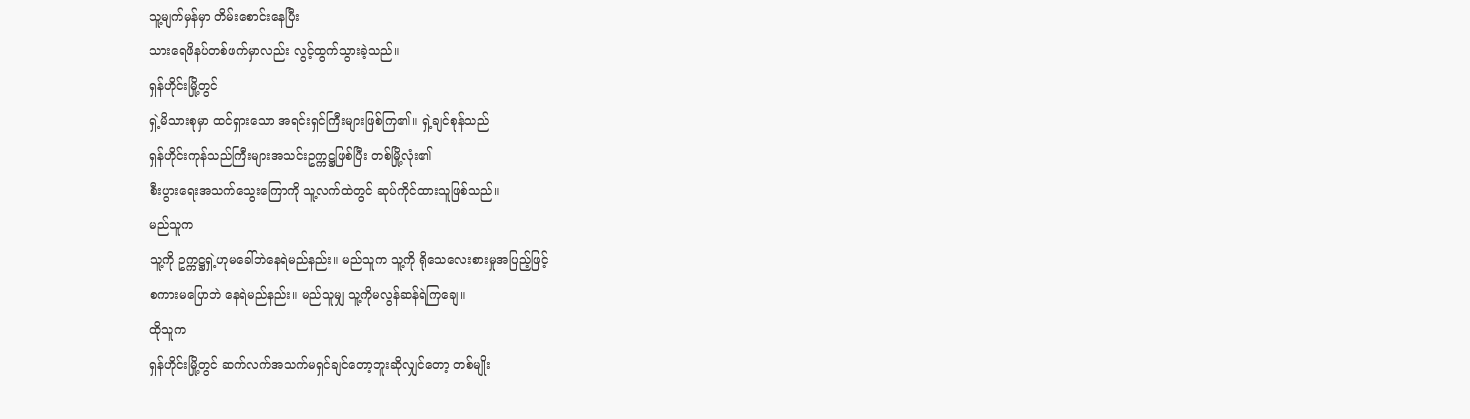သူ့မျက်မှန်မှာ တိမ်းစောင်းနေပြီး
သားရေဖိနပ်တစ်ဖက်မှာလည်း လွင့်ထွက်သွားခဲ့သည်။
ရှန်ဟိုင်းမြို့တွင်
ရှဲ့မိသားစုမှာ ထင်ရှားသော အရင်းရှင်ကြီးများဖြစ်ကြ၏။ ရှဲ့ချင်စုန်သည်
ရှန်ဟိုင်းကုန်သည်ကြီးများအသင်းဥက္ကဋ္ဌဖြစ်ပြီး တစ်မြို့လုံး၏
စီးပွားရေးအသက်သွေးကြောကို သူ့လက်ထဲတွင် ဆုပ်ကိုင်ထားသူဖြစ်သည်။
မည်သူက
သူ့ကို ဥက္ကဋ္ဌရှဲ့ဟုမခေါ်ဘဲနေရဲမည်နည်း။ မည်သူက သူ့ကို ရိုသေလေးစားမှုအပြည့်ဖြင့်
စကားမပြောဘဲ နေရဲမည်နည်း။ မည်သူမျှ သူ့ကိုမလွန်ဆန်ရဲကြချေ။
ထိုသူက
ရှန်ဟိုင်းမြို့တွင် ဆက်လက်အသက်မရှင်ချင်တော့ဘူးဆိုလျှင်တော့ တစ်မျိုး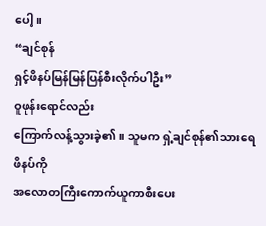ပေါ့။
“ချင်စုန်
ရှင့်ဖိနပ်မြန်မြန်ပြန်စီးလိုက်ပါဦး”
ဝူဖုန်းရောင်လည်း
ကြောက်လန့်သွားခဲ့၏။ သူမက ရှဲ့ချင်စုန်၏သားရေဖိနပ်ကို
အလောတကြီးကောက်ယူကာစီးပေး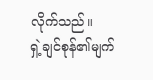လိုက်သည်။
ရှဲ့ချင်စုန်၏မျက်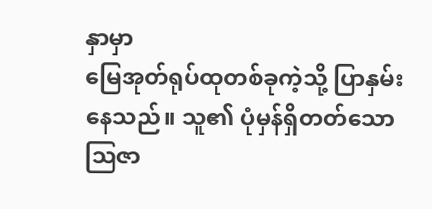နှာမှာ
မြေအုတ်ရုပ်ထုတစ်ခုကဲ့သို့ ပြာနှမ်းနေသည်။ သူ၏ ပုံမှန်ရှိတတ်သော
ဩဇာ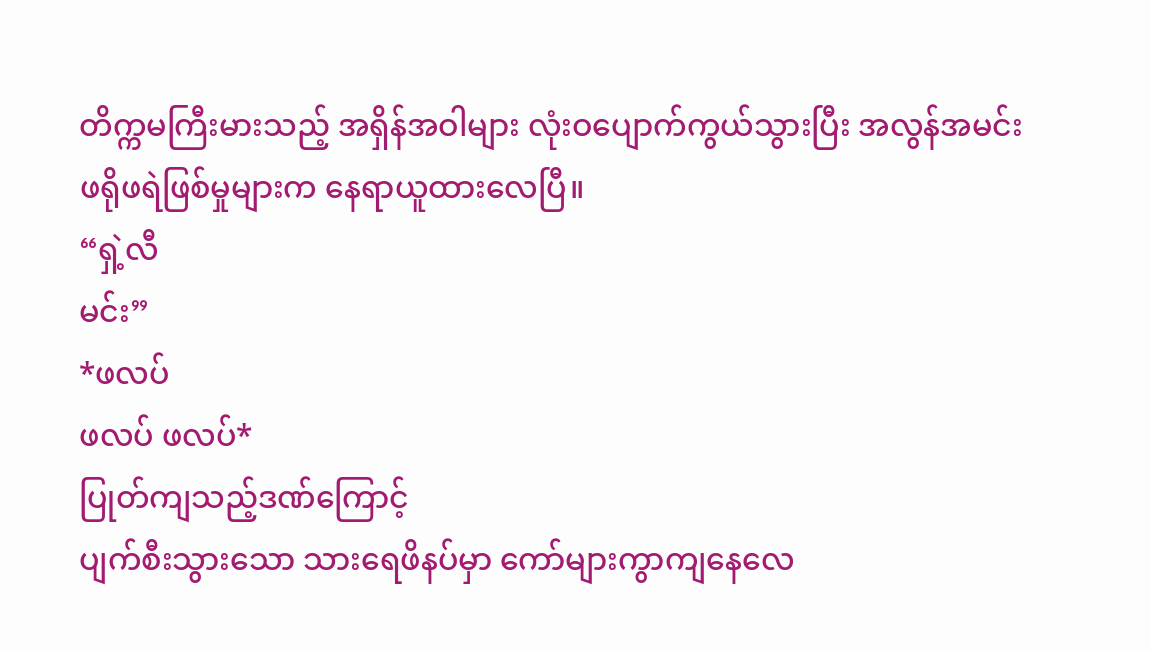တိက္ကမကြီးမားသည့် အရှိန်အဝါများ လုံးဝပျောက်ကွယ်သွားပြီး အလွန်အမင်း
ဖရိုဖရဲဖြစ်မှုများက နေရာယူထားလေပြီ။
“ရှဲ့လီ
မင်း”
*ဖလပ်
ဖလပ် ဖလပ်*
ပြုတ်ကျသည့်ဒဏ်ကြောင့်
ပျက်စီးသွားသော သားရေဖိနပ်မှာ ကော်များကွာကျနေလေ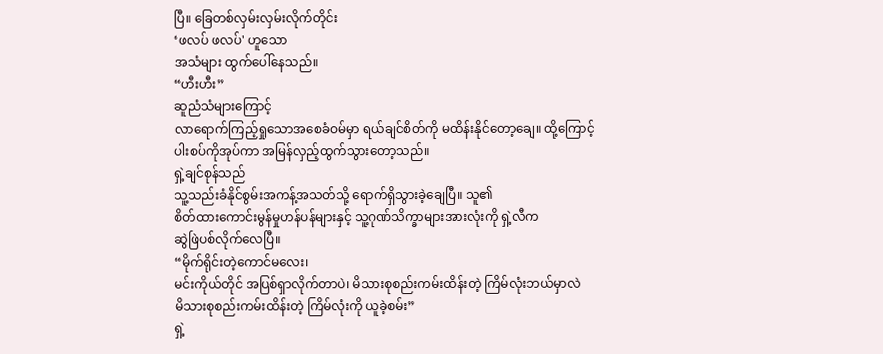ပြီ။ ခြေတစ်လှမ်းလှမ်းလိုက်တိုင်း
‘ဖလပ် ဖလပ်' ဟူသော
အသံများ ထွက်ပေါ်နေသည်။
“ဟီးဟီး”
ဆူညံသံများကြောင့်
လာရောက်ကြည့်ရှုသောအစေခံဝမ်မှာ ရယ်ချင်စိတ်ကို မထိန်းနိုင်တော့ချေ။ ထို့ကြောင့်
ပါးစပ်ကိုအုပ်ကာ အမြန်လှည့်ထွက်သွားတော့သည်။
ရှဲ့ချင်စုန်သည်
သူ့သည်းခံနိုင်စွမ်းအကန့်အသတ်သို့ ရောက်ရှိသွားခဲ့ချေပြီ။ သူ၏
စိတ်ထားကောင်းမွန်မှုဟန်ပန်များနှင့် သူ့ဂုဏ်သိက္ခာများအားလုံးကို ရှဲ့လီက
ဆွဲဖြဲပစ်လိုက်လေပြီ။
“မိုက်ရိုင်းတဲ့ကောင်မလေး၊
မင်းကိုယ်တိုင် အပြစ်ရှာလိုက်တာပဲ၊ မိသားစုစည်းကမ်းထိန်းတဲ့ ကြိမ်လုံးဘယ်မှာလဲ
မိသားစုစည်းကမ်းထိန်းတဲ့ ကြိမ်လုံးကို ယူခဲ့စမ်း”
ရှဲ့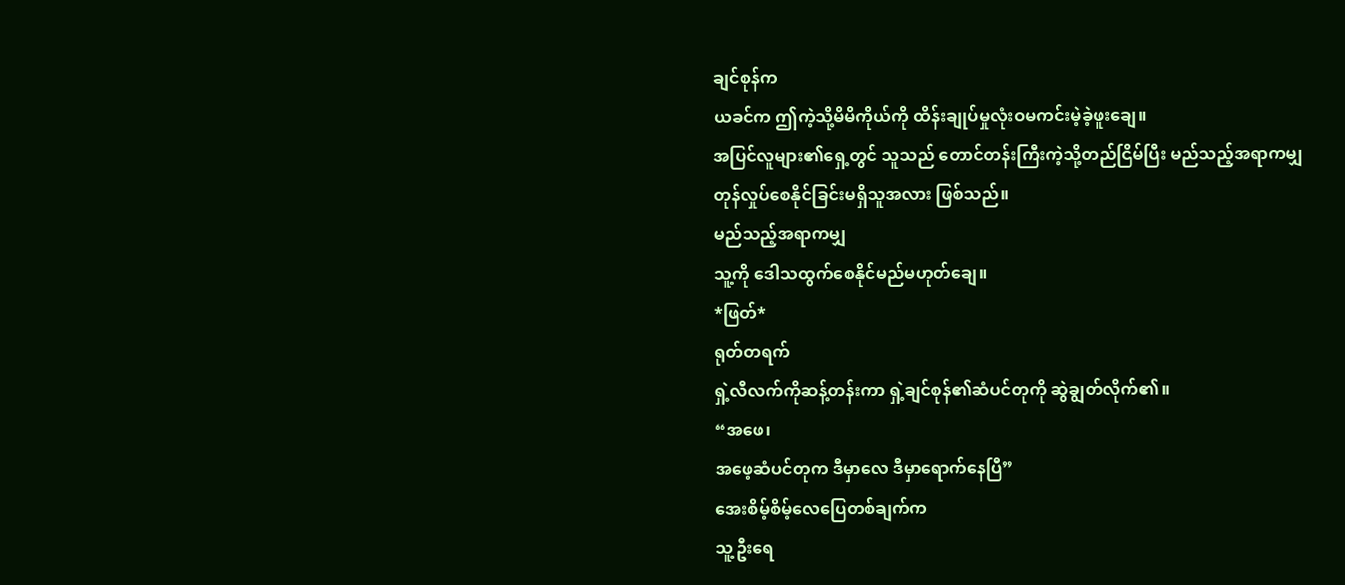ချင်စုန်က
ယခင်က ဤကဲ့သို့မိမိကိုယ်ကို ထိန်းချုပ်မှုလုံးဝမကင်းမဲ့ခဲ့ဖူးချေ။
အပြင်လူများ၏ရှေ့တွင် သူသည် တောင်တန်းကြီးကဲ့သို့တည်ငြိမ်ပြီး မည်သည့်အရာကမျှ
တုန်လှုပ်စေနိုင်ခြင်းမရှိသူအလား ဖြစ်သည်။
မည်သည့်အရာကမျှ
သူ့ကို ဒေါသထွက်စေနိုင်မည်မဟုတ်ချေ။
*ဖြတ်*
ရုတ်တရက်
ရှဲ့လီလက်ကိုဆန့်တန်းကာ ရှဲ့ချင်စုန်၏ဆံပင်တုကို ဆွဲချွတ်လိုက်၏။
“အဖေ၊
အဖေ့ဆံပင်တုက ဒီမှာလေ ဒီမှာရောက်နေပြီ”
အေးစိမ့်စိမ့်လေပြေတစ်ချက်က
သူ့ဦးရေ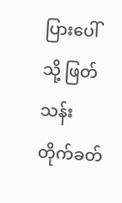ပြားပေါ်သို့ ဖြတ်သန်းတိုက်ခတ်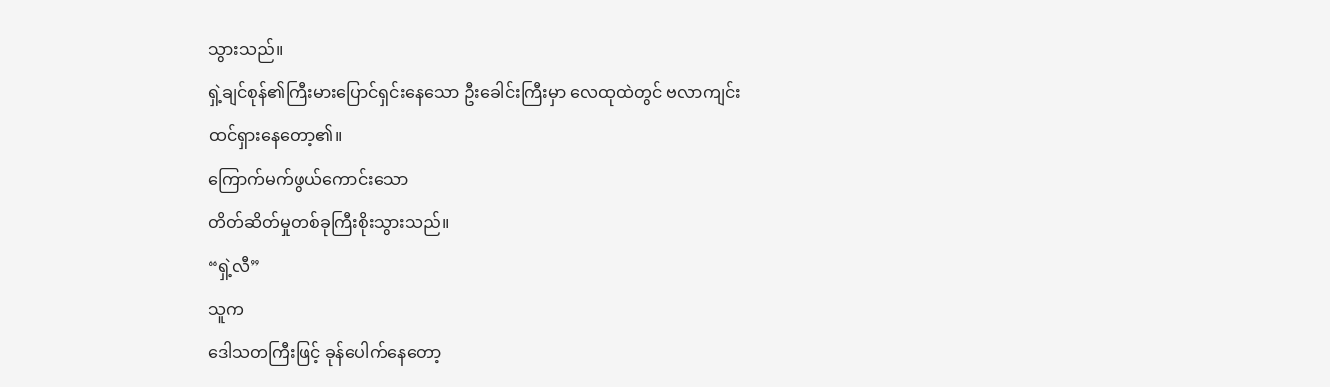သွားသည်။
ရှဲ့ချင်စုန်၏ကြီးမားပြောင်ရှင်းနေသော ဦးခေါင်းကြီးမှာ လေထုထဲတွင် ဗလာကျင်း
ထင်ရှားနေတော့၏။
ကြောက်မက်ဖွယ်ကောင်းသော
တိတ်ဆိတ်မှုတစ်ခုကြီးစိုးသွားသည်။
“ရှဲ့လီ”
သူက
ဒေါသတကြီးဖြင့် ခုန်ပေါက်နေတော့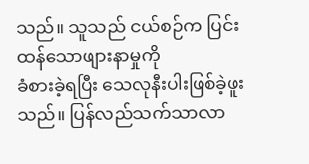သည်။ သူသည် ငယ်စဉ်က ပြင်းထန်သောဖျားနာမှုကို
ခံစားခဲ့ရပြီး သေလုနီးပါးဖြစ်ခဲ့ဖူးသည်။ ပြန်လည်သက်သာလာ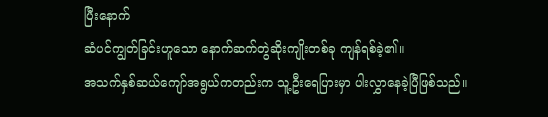ပြီးနောက်
ဆံပင်ကျွတ်ခြင်းဟူသော နောက်ဆက်တွဲဆိုးကျိုးတစ်ခု ကျန်ရစ်ခဲ့၏။
အသက်နှစ်ဆယ်ကျော်အရွယ်ကတည်းက သူ့ဦးရေပြားမှာ ပါးလွှာနေခဲ့ပြီဖြစ်သည်။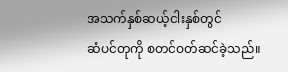အသက်နှစ်ဆယ့်ငါးနှစ်တွင်
ဆံပင်တုကို စတင်ဝတ်ဆင်ခဲ့သည်။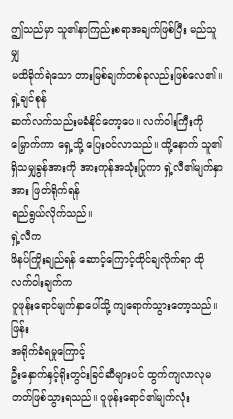ဤသည်မှာ သူ၏နာကြည်းစရာအချက်ဖြစ်ပြီး မည်သူမျှ
မထိခိုက်ရဲသော တားမြစ်ချက်တစ်ခုလည်းဖြစ်လေ၏။
ရှဲ့ချင်စုန်
ဆက်လက်သည်းမခံနိုင်တော့ပေ။ လက်ဝါးကြီးကိုမြှောက်ကာ ရှေ့သို့ ပြေးဝင်လာသည်။ ထို့နောက် သူ၏
ရှိသမျှခွန်အားကို အားကုန်အသုံးပြုကာ ရှဲ့လီ၏မျက်နှာအား ဖြတ်ရိုက်ရန်
ရည်ရွယ်လိုက်သည်။
ရှဲ့လီက
ဖိနပ်ကြိုးချည်ရန် ဆောင့်ကြောင့်ထိုင်ချလိုက်ရာ ထိုလက်ဝါးချက်က
ဝူဖုန်းရောင်မျက်နှာပေါ်သို့ ကျရောက်သွားတော့သည်။
ဖြန်း
အရိုက်ခံရမှုကြောင့်
ဦးနှောက်နှင့်ရိုးတွင်းခြင်ဆီများပင် ထွက်ကျလာလုမတတ်ဖြစ်သွားရသည်။ ဝူဖုန်းရောင်၏မျက်လုံး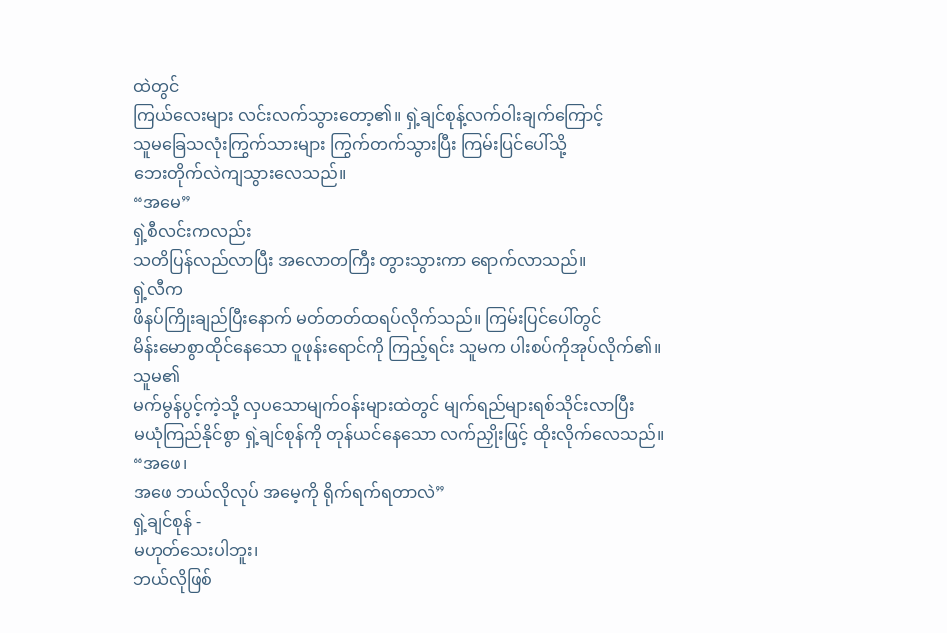ထဲတွင်
ကြယ်လေးများ လင်းလက်သွားတော့၏။ ရှဲ့ချင်စုန့်လက်ဝါးချက်ကြောင့်
သူမခြေသလုံးကြွက်သားများ ကြွက်တက်သွားပြီး ကြမ်းပြင်ပေါ်သို့
ဘေးတိုက်လဲကျသွားလေသည်။
“အမေ”
ရှဲ့စီလင်းကလည်း
သတိပြန်လည်လာပြီး အလောတကြီး တွားသွားကာ ရောက်လာသည်။
ရှဲ့လီက
ဖိနပ်ကြိုးချည်ပြီးနောက် မတ်တတ်ထရပ်လိုက်သည်။ ကြမ်းပြင်ပေါ်တွင်
မိန်းမောစွာထိုင်နေသော ဝူဖုန်းရောင်ကို ကြည့်ရင်း သူမက ပါးစပ်ကိုအုပ်လိုက်၏။
သူမ၏
မက်မွန်ပွင့်ကဲ့သို့ လှပသောမျက်ဝန်းများထဲတွင် မျက်ရည်များရစ်သိုင်းလာပြီး
မယုံကြည်နိုင်စွာ ရှဲ့ချင်စုန်ကို တုန်ယင်နေသော လက်ညှိုးဖြင့် ထိုးလိုက်လေသည်။
“အဖေ၊
အဖေ ဘယ်လိုလုပ် အမေ့ကို ရိုက်ရက်ရတာလဲ”
ရှဲ့ချင်စုန် -
မဟုတ်သေးပါဘူး၊
ဘယ်လိုဖြစ်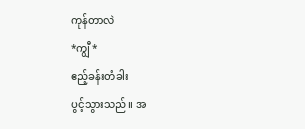ကုန်တာလဲ
*ကျွီ*
ဧည့်ခန်းတံခါး
ပွင့်သွားသည်။ အ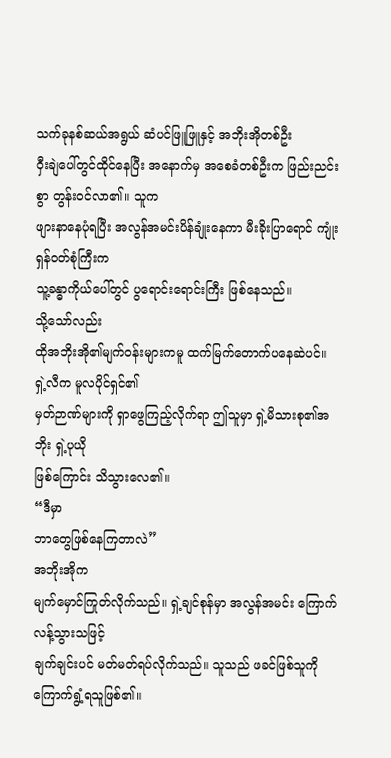သက်ခုနစ်ဆယ်အရွယ် ဆံပင်ဖြူဖြူနှင့် အဘိုးအိုတစ်ဦး
ဝှီးချဲပေါ်တွင်ထိုင်နေပြီး အနောက်မှ အစေခံတစ်ဦးက ဖြည်းညင်းစွာ တွန်းဝင်လာ၏။ သူက
ဖျားနာနေပုံရပြီး အလွန်အမင်းပိန်ချုံးနေကာ မီးခိုးပြာရောင် ကျုံးရှန်ဝတ်စုံကြီးက
သူ့ခန္ဓာကိုယ်ပေါ်တွင် ပွရောင်းရောင်းကြီး ဖြစ်နေသည်။
သို့သော်လည်း
ထိုအဘိုးအို၏မျက်ဝန်းများကမူ ထက်မြက်တောက်ပနေဆဲပင်။ ရှဲ့လီက မူလပိုင်ရှင်၏
မှတ်ဉာဏ်များကို ရှာဖွေကြည့်လိုက်ရာ ဤသူမှာ ရှဲ့မိသားစု၏အဘိုး ရှဲ့ပုယို
ဖြစ်ကြောင်း သိသွားလေ၏။
“ဒီမှာ
ဘာတွေဖြစ်နေကြတာလဲ”
အဘိုးအိုက
မျက်မှောင်ကြုတ်လိုက်သည်။ ရှဲ့ချင်စုန်မှာ အလွန်အမင်း ကြောက်လန့်သွားသဖြင့်
ချက်ချင်းပင် မတ်မတ်ရပ်လိုက်သည်။ သူသည် ဖခင်ဖြစ်သူကို ကြောက်ရွံ့ရသူဖြစ်၏။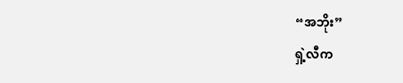“အဘိုး”
ရှဲ့လီက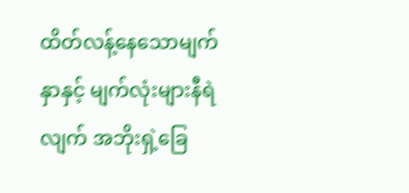ထိတ်လန့်နေသောမျက်နှာနှင့် မျက်လုံးများနီရဲလျက် အဘိုးရှဲ့ခြေ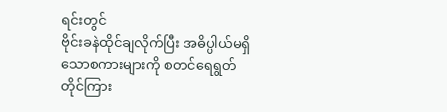ရင်းတွင်
ဗိုင်းခနဲထိုင်ချလိုက်ပြီး အဓိပ္ပါယ်မရှိသောစကားများကို စတင်ရေရွတ်
တိုင်ကြား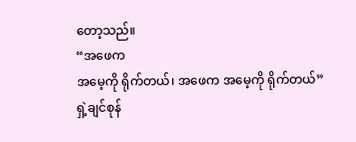တော့သည်။
“အဖေက
အမေ့ကို ရိုက်တယ်၊ အဖေက အမေ့ကို ရိုက်တယ်”
ရှဲ့ချင်စုန်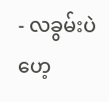- လခွမ်းပဲဟေ့